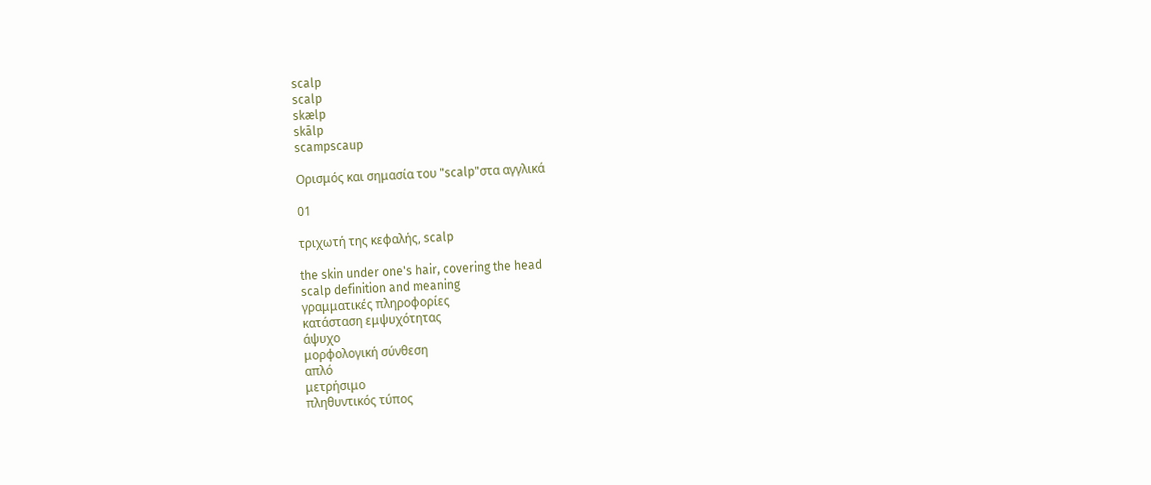scalp
scalp
skælp
skālp
scampscaup

Ορισμός και σημασία του "scalp"στα αγγλικά

01

τριχωτή της κεφαλής, scalp

the skin under one's hair, covering the head
scalp definition and meaning
γραμματικές πληροφορίες
κατάσταση εμψυχότητας
άψυχο
μορφολογική σύνθεση
απλό
μετρήσιμο
πληθυντικός τύπος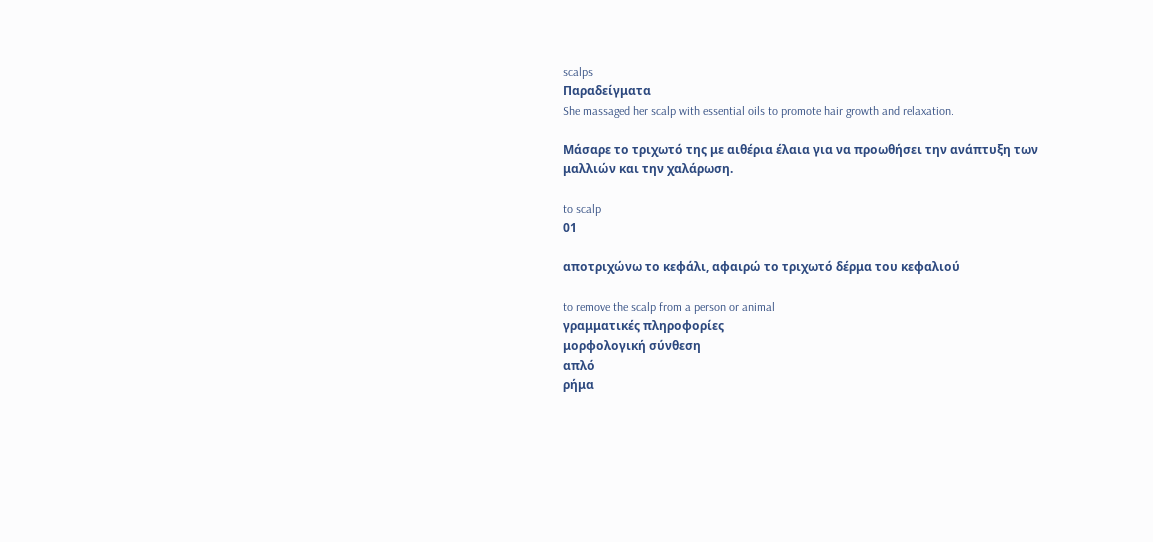scalps
Παραδείγματα
She massaged her scalp with essential oils to promote hair growth and relaxation.

Μάσαρε το τριχωτό της με αιθέρια έλαια για να προωθήσει την ανάπτυξη των μαλλιών και την χαλάρωση.

to scalp
01

αποτριχώνω το κεφάλι, αφαιρώ το τριχωτό δέρμα του κεφαλιού

to remove the scalp from a person or animal
γραμματικές πληροφορίες
μορφολογική σύνθεση
απλό
ρήμα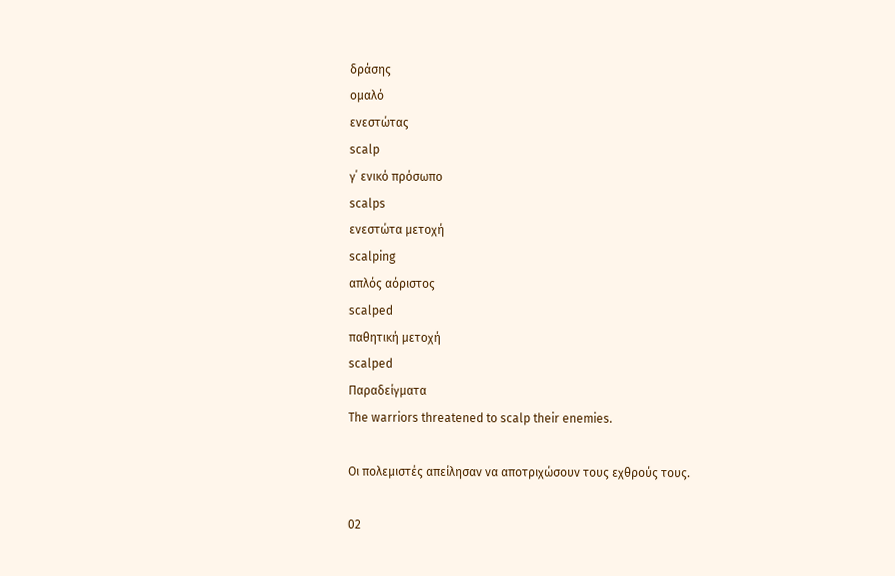δράσης
ομαλό
ενεστώτας
scalp
γ΄ ενικό πρόσωπο
scalps
ενεστώτα μετοχή
scalping
απλός αόριστος
scalped
παθητική μετοχή
scalped
Παραδείγματα
The warriors threatened to scalp their enemies.

Οι πολεμιστές απείλησαν να αποτριχώσουν τους εχθρούς τους.

02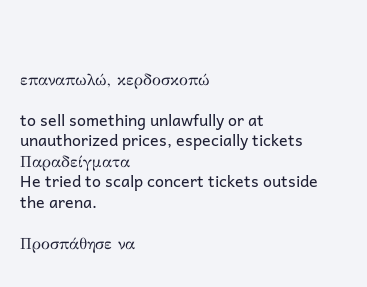επαναπωλώ, κερδοσκοπώ

to sell something unlawfully or at unauthorized prices, especially tickets
Παραδείγματα
He tried to scalp concert tickets outside the arena.

Προσπάθησε να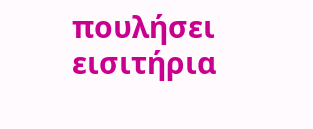πουλήσει εισιτήρια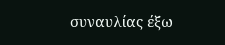συναυλίας έξω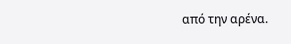από την αρένα.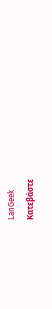LanGeek
Κατεβάστε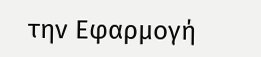την Εφαρμογή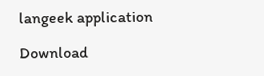langeek application

Download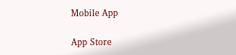Mobile App

App Store